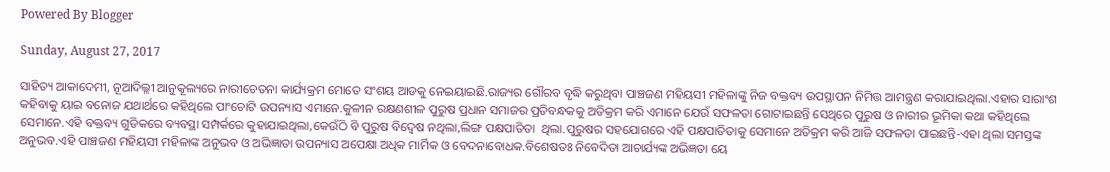Powered By Blogger

Sunday, August 27, 2017

ସାହିତ୍ୟ ଆକାଦେମୀ, ନୂଆଦିଲ୍ଲୀ ଆନୁକୂଲ୍ୟରେ ନାରୀଚେତନା କାର୍ଯ୍ୟକ୍ରମ ମୋତେ ସଂଶୟ ଆଡକୁ ନେଇୟାଇଛି.ରାଜ୍ୟର ଗୌରବ ବୃଦ୍ଧି କରୁଥିବା ପାଞ୍ଚଜଣ ମହିୟସୀ ମହିଳାଙ୍କୁ ନିଜ ବକ୍ତବ୍ୟ ଉପସ୍ଥାପନ ନିମିତ୍ତ ଆମନ୍ତ୍ରଣ କରାଯାଇଥିଲା.ଏହାର ସାରାଂଶ କହିବାକୁ ୟାଇ ବନୋଜ ଯଥାର୍ଥରେ କହିଥିଲେ ପାଂଚୋଟି ଉପନ୍ୟାସ ଏମାନେ.କୁଳୀନ ରକ୍ଷଣଶୀଳ ପୁରୁଷ ପ୍ରଧାନ ସମାଜର ପ୍ରତିବନ୍ଧକକୁ ଅତିକ୍ରମ କରି ଏମାନେ ଯେଉଁ ସଫଳତା ଗୋଟାଇଛନ୍ତି ସେଥିରେ ପୁରୁଷ ଓ ନାରୀର ଭୂମିକା କଥା କହିଥିଲେ ସେମାନେ.ଏହି ବକ୍ତବ୍ୟ ଗୁଡିକରେ ବ୍ୟବସ୍ଥା ସମ୍ପର୍କରେ କୁହାଯାଇଥିଲା,କେଉଁଠି ବି ପୁରୁଷ ବିଦ୍ବେଷ ନଥିଲା,ଲିଙ୍ଗ ପକ୍ଷପାତିତା  ଥିଲା.ପୁରୁଷର ସହଯୋଗରେ ଏହି ପକ୍ଷପାତିତାକୁ ସେମାନେ ଅତିକ୍ରମ କରି ଆଜି ସଫଳତା ପାଇଛନ୍ତି-ଏହା ଥିଲା ସମସ୍ତଙ୍କ ଅନୁଭବ.ଏହି ପାଞ୍ଚଜଣ ମହିୟସୀ ମହିଳାଙ୍କ ଅନୁଭବ ଓ ଅଭିଜ୍ଞାତା ଉପନ୍ୟାସ ଅପେକ୍ଷା ଅଧିକ ମାର୍ମିକ ଓ ବେଦନାବୋଧକ.ବିଶେଷତଃ ନିବେଦିତା ଆଚାର୍ଯ୍ୟଙ୍କ ଅଭିଜ୍ଞତା ୟେ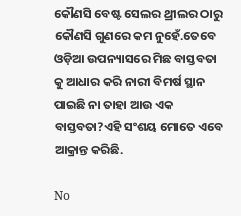କୌଣସି ବେଷ୍ଟ ସେଲର ଥ୍ରୀଲର ଠାରୁ କୌଣସି ଗୁଣରେ କମ ନୁହେଁ.ତେବେ ଓଡ଼ିଆ ଉପନ୍ୟାସରେ ମିଛ ବାସ୍ତବତା କୁ ଆଧାର କରି ନାରୀ ବିମର୍ଷ ସ୍ଥାନ ପାଇଛି ନା ତାହା ଆଉ ଏକ ବାସ୍ତବତା?ଏହି ସଂଶୟ ମୋତେ ଏବେ ଆକ୍ରାନ୍ତ କରିଛି.

No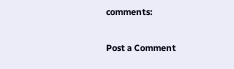comments:

Post a Comment